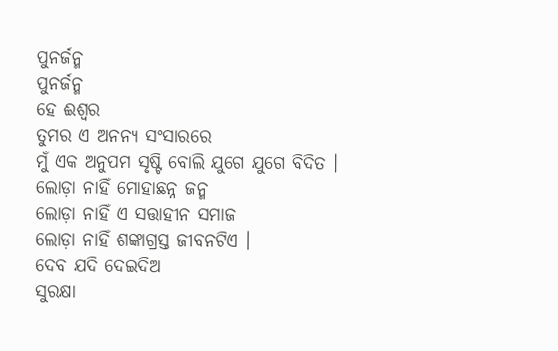ପୁନର୍ଜନ୍ମ
ପୁନର୍ଜନ୍ମ
ହେ ଈଶ୍ୱର
ତୁମର ଏ ଅନନ୍ୟ ସଂସାରରେ
ମୁଁ ଏକ ଅନୁପମ ସୃଷ୍ଟି ବୋଲି ଯୁଗେ ଯୁଗେ ବିଦିତ ।
ଲୋଡ଼ା ନାହିଁ ମୋହାଛନ୍ନ ଜନ୍ମ
ଲୋଡ଼ା ନାହିଁ ଏ ସତ୍ତାହୀନ ସମାଜ
ଲୋଡ଼ା ନାହିଁ ଶଙ୍କାଗ୍ରସ୍ତ ଜୀବନଟିଏ ।
ଦେବ ଯଦି ଦେଇଦିଅ
ସୁରକ୍ଷା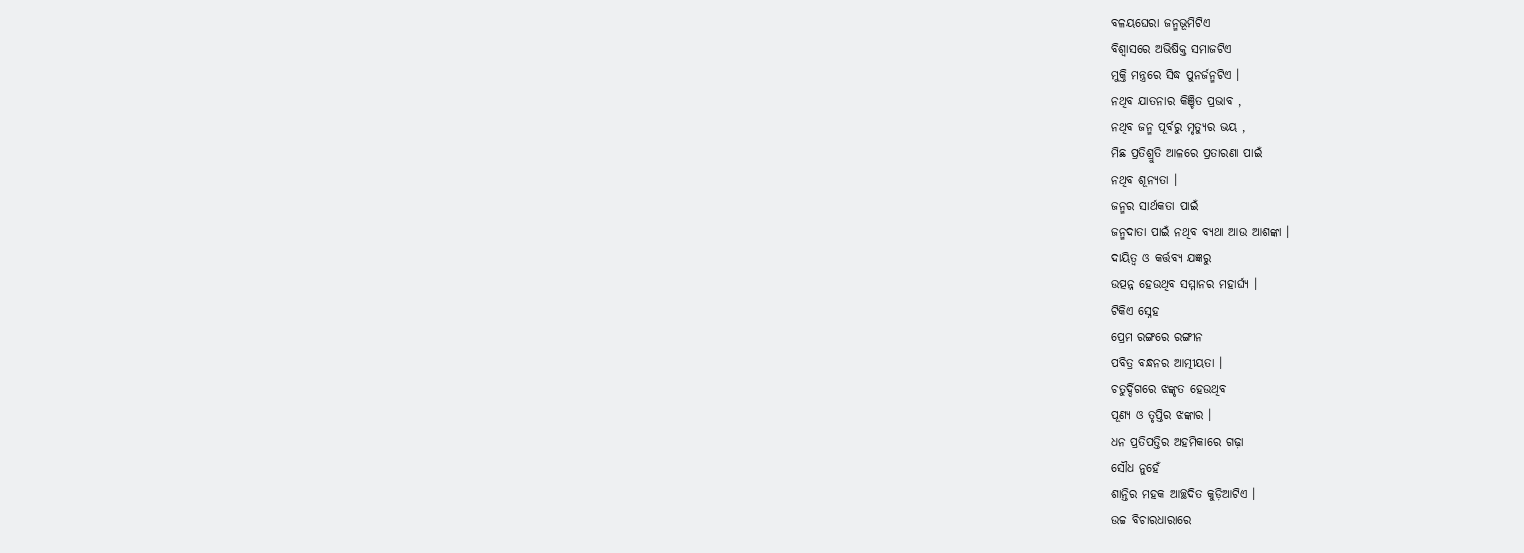ବଳୟଘେରା ଜନ୍ମଭୂମିଟିଏ
ବିଶ୍ୱାସରେ ଅଭିଷିକ୍ତ ସମାଜଟିଏ
ମୁକ୍ତି ମନ୍ତ୍ରରେ ସିଦ୍ଧ ପୁନର୍ଜନ୍ମଟିଏ ।
ନଥିବ ଯାତନାର କିଞ୍ଚିତ ପ୍ରଭାବ ,
ନଥିବ ଜନ୍ମ ପୂର୍ବରୁ ମୃତ୍ୟୁର ଭୟ ,
ମିଛ ପ୍ରତିଶ୍ରୁତି ଆଳରେ ପ୍ରତାରଣା ପାଇଁ
ନଥିବ ଶୂନ୍ୟତା ।
ଜନ୍ମର ସାର୍ଥକତା ପାଇଁ
ଜନ୍ମଦାତା ପାଇଁ ନଥିବ ବ୍ୟଥା ଆଉ ଆଶଙ୍କା ।
ଦାୟିତ୍ୱ ଓ କର୍ତ୍ତବ୍ୟ ଯଜ୍ଞରୁ
ଉତ୍ପନ୍ନ ହେଉଥିବ ସମ୍ମାନର ମହାର୍ଘ୍ୟ ।
ଟିକିଏ ସ୍ନେହ
ପ୍ରେମ ରଙ୍ଗରେ ରଙ୍ଗୀନ
ପବିତ୍ର ବନ୍ଧନର ଆତ୍ମୀୟତା ।
ଚତୁର୍ଦ୍ଦିଗରେ ଝଙ୍କୃତ ହେଉଥିବ
ପୂଣ୍ୟ ଓ ତୃପ୍ତିର ଝଙ୍କାର ।
ଧନ ପ୍ରତିପତ୍ତିର ଅହମିକାରେ ଗଢ଼ା
ସୌଧ ନୁହେଁ
ଶାନ୍ତିର ମହକ ଆଚ୍ଛଦିତ କୁଡ଼ିଆଟିଏ ।
ଉଚ୍ଚ ବିଚାରଧାରାରେ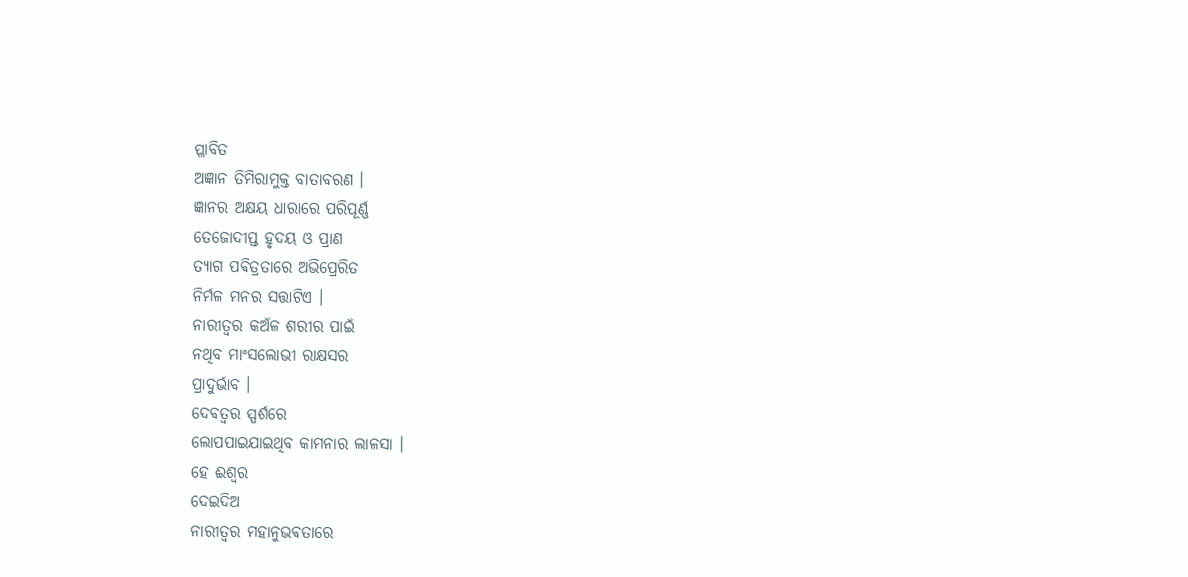ପ୍ଳାବିତ
ଅଜ୍ଞାନ ତିମିରାମୁକ୍ତ ବାତାବରଣ ।
ଜ୍ଞାନର ଅକ୍ଷୟ ଧାରାରେ ପରିପୂର୍ଣ୍ଣ
ତେଜୋଦୀପ୍ତ ହୃଦୟ ଓ ପ୍ରାଣ
ତ୍ୟାଗ ପଵିତ୍ରତାରେ ଅଭିପ୍ରେରିତ
ନିର୍ମଳ ମନର ସତ୍ତାଟିଏ ।
ନାରୀତ୍ବର କଅଁଳ ଶରୀର ପାଇଁ
ନଥିବ ମାଂସଲୋଭୀ ରାକ୍ଷସର
ପ୍ରାଦୁର୍ଭାବ ।
ଦେବତ୍ୱର ସ୍ପର୍ଶରେ
ଲୋପପାଇଯାଇଥିବ କାମନାର ଲାଳସା ।
ହେ ଈଶ୍ୱର
ଦେଇଦିଅ
ନାରୀତ୍ବର ମହାନୁଭଵତାରେ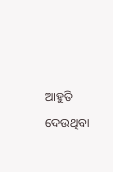ଆହୁତି ଦେଉଥିବା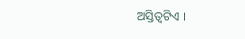ଅସ୍ତିତ୍ୱଟିଏ ।